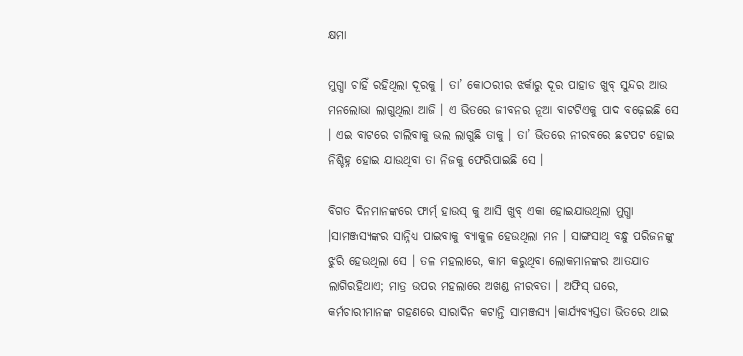କ୍ଷମା

ମୁଗ୍ଧା ଚାହିଁ ରହିଥିଲା ଦୂରକୁ । ତା’ କୋଠରୀର ଝର୍କାରୁ ଦୂର ପାହାଡ ଖୁବ୍ ସୁନ୍ଦର ଆଉ ମନଲୋଭା ଲାଗୁଥିଲା ଆଜି । ଏ ଭିତରେ ଜୀବନର ନୂଆ ବାଟଟିଏକୁ ପାଦ ବଢ଼େଇଛି ସେ । ଏଇ ବାଟରେ ଚାଲିବାକୁ ଭଲ ଲାଗୁଛି ତାକୁ । ତା’ ଭିତରେ ନୀରବରେ ଛଟପଟ ହୋଇ ନିଶ୍ଚିହ୍ନ ହୋଇ ଯାଉଥିବା ତା ନିଜକୁ ଫେରିପାଇଛି ସେ ।

ବିଗତ ଦିନମାନଙ୍କରେ ଫାର୍ମ୍ ହାଉସ୍ କୁ ଆସି ଖୁବ୍ ଏକା ହୋଇଯାଉଥିଲା ମୁଗ୍ଧା ।ସାମଞ୍ଜସ୍ୟଙ୍କର ସାନ୍ନିଧ୍ୟ ପାଇବାକୁ ବ୍ୟାକୁଳ ହେଉଥିଲା ମନ । ସାଙ୍ଗସାଥି ବନ୍ଧୁ ପରିଜନଙ୍କୁ ଝୁରି ହେଉଥିଲା ସେ । ତଳ ମହଲାରେ, କାମ କରୁଥିବା ଲୋକମାନଙ୍କର ଆତଯାତ ଲାଗିରହିଥାଏ; ମାତ୍ର ଉପର ମହଲାରେ ଅଖଣ୍ଡ ନୀରବତା । ଅଫିସ୍ ଘରେ, କର୍ମଚାରୀମାନଙ୍କ ଗହଣରେ ସାରାଦିନ କଟାନ୍ତି ସାମଞ୍ଜସ୍ୟ ।କାର୍ଯ୍ୟବ୍ୟସ୍ତତା ଭିତରେ ଥାଇ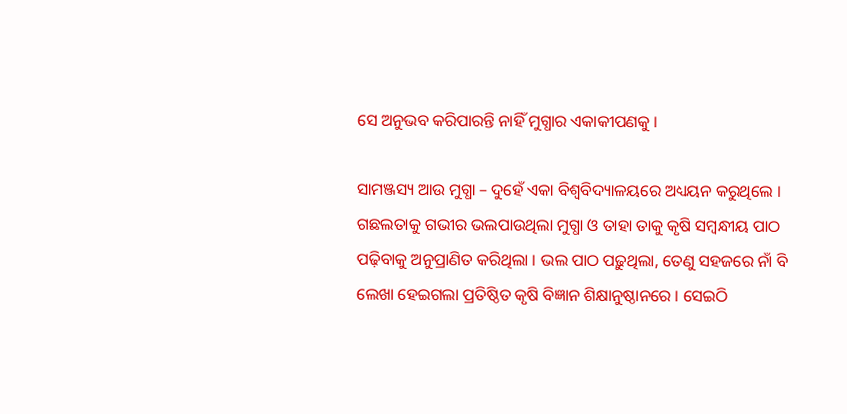ସେ ଅନୁଭବ କରିପାରନ୍ତି ନାହିଁ ମୁଗ୍ଧାର ଏକାକୀପଣକୁ ।

ସାମଞ୍ଜସ୍ୟ ଆଉ ମୁଗ୍ଧା – ଦୁହେଁ ଏକା ବିଶ୍ଵବିଦ୍ୟାଳୟରେ ଅଧ୍ୟୟନ କରୁଥିଲେ । ଗଛଲତାକୁ ଗଭୀର ଭଲପାଉଥିଲା ମୁଗ୍ଧା ଓ ତାହା ତାକୁ କୃଷି ସମ୍ବନ୍ଧୀୟ ପାଠ ପଢ଼ିବାକୁ ଅନୁପ୍ରାଣିତ କରିଥିଲା । ଭଲ ପାଠ ପଢ଼ୁଥିଲା, ତେଣୁ ସହଜରେ ନାଁ ବି ଲେଖା ହେଇଗଲା ପ୍ରତିଷ୍ଠିତ କୃଷି ବିଜ୍ଞାନ ଶିକ୍ଷାନୁଷ୍ଠାନରେ । ସେଇଠି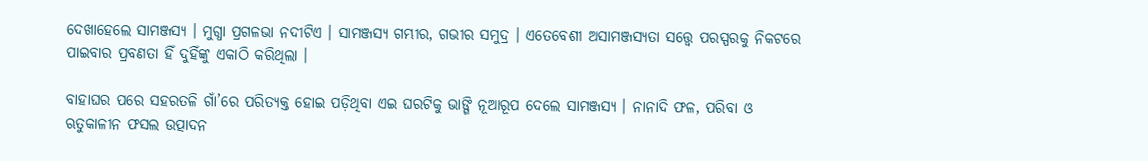ଦେଖାହେଲେ ସାମଞ୍ଜସ୍ୟ । ମୁଗ୍ଧା ପ୍ରଗଳଭା ନଦୀଟିଏ । ସାମଞ୍ଜସ୍ୟ ଗମ୍ଭୀର, ଗଭୀର ସମୁଦ୍ର । ଏତେବେଶୀ ଅସାମଞ୍ଜସ୍ୟତା ସତ୍ତ୍ଵେ ପରସ୍ପରକୁ ନିକଟରେ ପାଇବାର ପ୍ରବଣତା ହିଁ ଦୁହିଁଙ୍କୁ ଏକାଠି କରିଥିଲା ।

ବାହାଘର ପରେ ସହରତଳି ଗାଁ’ରେ ପରିତ୍ୟକ୍ତ ହୋଇ ପଡ଼ିଥିବା ଏଇ ଘରଟିକୁ ଭାଙ୍ଗି ନୂଆରୂପ ଦେଲେ ସାମଞ୍ଜସ୍ୟ । ନାନାଦି ଫଳ, ପରିବା ଓ ଋତୁକାଳୀନ ଫସଲ ଉତ୍ପାଦନ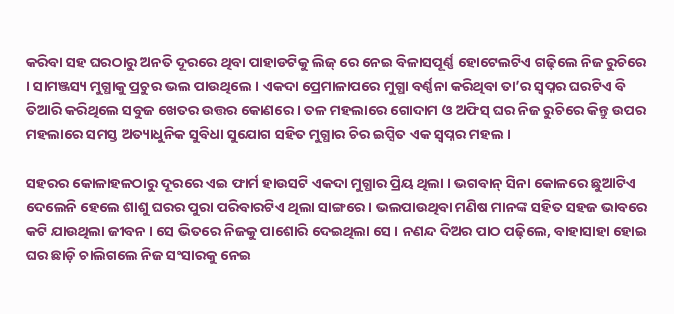କରିବା ସହ ଘରଠାରୁ ଅନତି ଦୂରରେ ଥିବା ପାହାଡଟିକୁ ଲିଜ୍ ରେ ନେଇ ବିଳାସପୂର୍ଣ୍ଣ ହୋଟେଲଟିଏ ଗଢ଼ିଲେ ନିଜ ରୁଚିରେ । ସାମଞ୍ଜସ୍ୟ ମୁଗ୍ଧାକୁ ପ୍ରଚୁର ଭଲ ପାଉଥିଲେ । ଏକଦା ପ୍ରେମାଳାପରେ ମୁଗ୍ଧା ବର୍ଣ୍ଣନା କରିଥିବା ତା’ର ସ୍ୱପ୍ନର ଘରଟିଏ ବି ତିଆରି କରିଥିଲେ ସବୁଜ ଖେତର ଉତ୍ତର କୋଣରେ । ତଳ ମହଲାରେ ଗୋଦାମ ଓ ଅଫିସ୍ ଘର ନିଜ ରୁଚିରେ କିନ୍ତୁ ଉପର ମହଲାରେ ସମସ୍ତ ଅତ୍ୟାଧୁନିକ ସୁବିଧା ସୁଯୋଗ ସହିତ ମୁଗ୍ଧାର ଚିର ଇପ୍ସିତ ଏକ ସ୍ଵପ୍ନର ମହଲ ।

ସହରର କୋଳାହଳଠାରୁ ଦୂରରେ ଏଇ ଫାର୍ମ ହାଉସଟି ଏକଦା ମୁଗ୍ଧାର ପ୍ରିୟ ଥିଲା । ଭଗବାନ୍ ସିନା କୋଳରେ ଛୁଆଟିଏ ଦେଲେନି ହେଲେ ଶାଶୁ ଘରର ପୁରା ପରିବାରଟିଏ ଥିଲା ସାଙ୍ଗରେ । ଭଲପାଉଥିବା ମଣିଷ ମାନଙ୍କ ସହିତ ସହଜ ଭାବରେ କଟି ଯାଉଥିଲା ଜୀବନ । ସେ ଭିତରେ ନିଜକୁ ପାଶୋରି ଦେଇଥିଲା ସେ । ନଣନ୍ଦ ଦିଅର ପାଠ ପଢ଼ିଲେ, ବାହାସାହା ହୋଇ ଘର ଛାଡ଼ି ଚାଲିଗଲେ ନିଜ ସଂସାରକୁ ନେଇ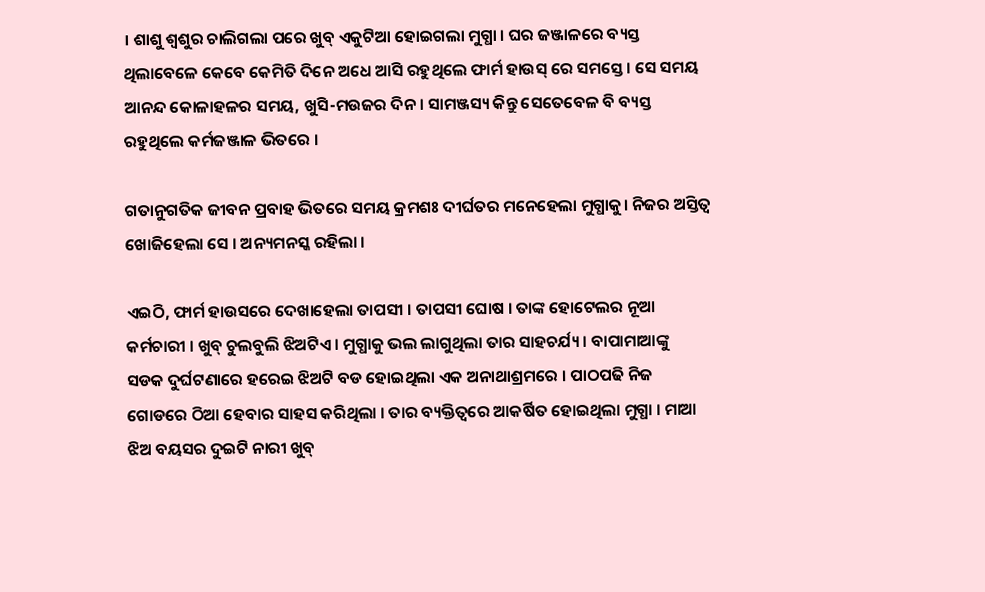। ଶାଶୁ ଶ୍ୱଶୁର ଚାଲିଗଲା ପରେ ଖୁବ୍ ଏକୁଟିଆ ହୋଇଗଲା ମୁଗ୍ଧା । ଘର ଜଞ୍ଜାଳରେ ବ୍ୟସ୍ତ ଥିଲାବେଳେ କେବେ କେମିତି ଦିନେ ଅଧେ ଆସି ରହୁଥିଲେ ଫାର୍ମ ହାଉସ୍ ରେ ସମସ୍ତେ । ସେ ସମୟ ଆନନ୍ଦ କୋଳାହଳର ସମୟ, ଖୁସି-ମଉଜର ଦିନ । ସାମଞ୍ଜସ୍ୟ କିନ୍ତୁ ସେତେବେଳ ବି ବ୍ୟସ୍ତ ରହୁଥିଲେ କର୍ମଜଞ୍ଜାଳ ଭିତରେ ।

ଗତାନୁଗତିକ ଜୀବନ ପ୍ରବାହ ଭିତରେ ସମୟ କ୍ରମଶଃ ଦୀର୍ଘତର ମନେହେଲା ମୁଗ୍ଧାକୁ। ନିଜର ଅସ୍ତିତ୍ବ ଖୋଜିହେଲା ସେ । ଅନ୍ୟମନସ୍କ ରହିଲା ।

ଏଇଠି, ଫାର୍ମ ହାଉସରେ ଦେଖାହେଲା ତାପସୀ । ତାପସୀ ଘୋଷ । ତାଙ୍କ ହୋଟେଲର ନୂଆ କର୍ମଚାରୀ । ଖୁବ୍ ଚୁଲବୁଲି ଝିଅଟିଏ । ମୁଗ୍ଧାକୁ ଭଲ ଲାଗୁଥିଲା ତାର ସାହଚର୍ଯ୍ୟ । ବାପାମାଆଙ୍କୁ ସଡକ ଦୁର୍ଘଟଣାରେ ହରେଇ ଝିଅଟି ବଡ ହୋଇଥିଲା ଏକ ଅନାଥାଶ୍ରମରେ । ପାଠପଢି ନିଜ ଗୋଡରେ ଠିଆ ହେବାର ସାହସ କରିଥିଲା । ତାର ବ୍ୟକ୍ତିତ୍ଵରେ ଆକର୍ଷିତ ହୋଇଥିଲା ମୁଗ୍ଧା । ମାଆ ଝିଅ ବୟସର ଦୁଇଟି ନାରୀ ଖୁବ୍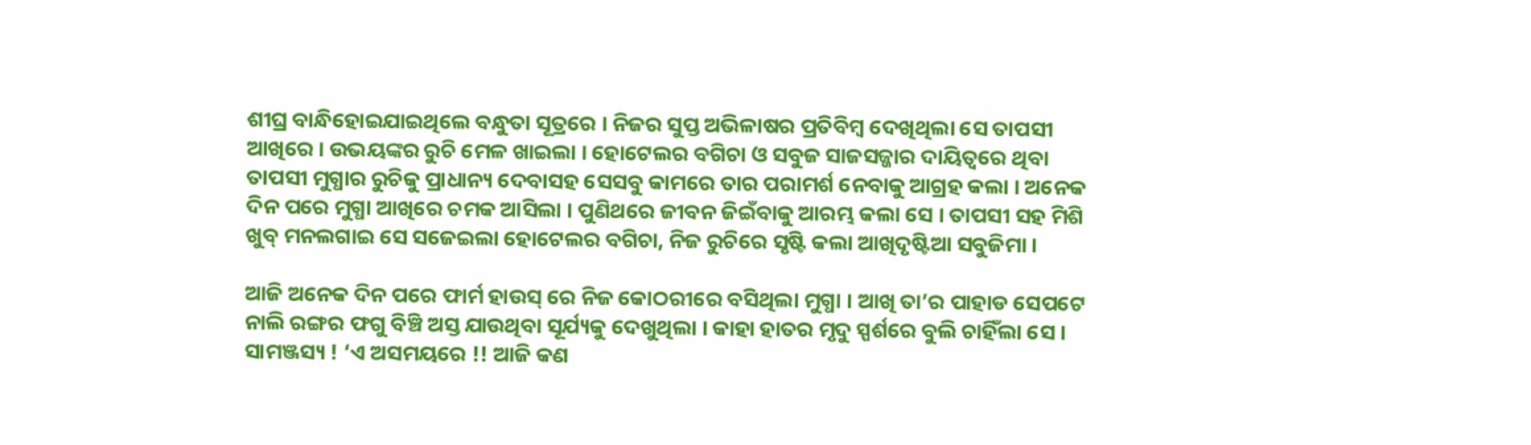ଶୀଘ୍ର ବାନ୍ଧିହୋଇଯାଇଥିଲେ ବନ୍ଧୁତା ସୂତ୍ରରେ । ନିଜର ସୁପ୍ତ ଅଭିଳାଷର ପ୍ରତିବିମ୍ବ ଦେଖିଥିଲା ସେ ତାପସୀ ଆଖିରେ । ଉଭୟଙ୍କର ରୁଚି ମେଳ ଖାଇଲା । ହୋଟେଲର ବଗିଚା ଓ ସବୁଜ ସାଜସଜ୍ଜାର ଦାୟିତ୍ୱରେ ଥିବା ତାପସୀ ମୁଗ୍ଧାର ରୁଚିକୁ ପ୍ରାଧାନ୍ୟ ଦେବାସହ ସେସବୁ କାମରେ ତାର ପରାମର୍ଶ ନେବାକୁ ଆଗ୍ରହ କଲା । ଅନେକ ଦିନ ପରେ ମୁଗ୍ଧା ଆଖିରେ ଚମକ ଆସିଲା । ପୁଣିଥରେ ଜୀବନ ଜିଇଁବାକୁ ଆରମ୍ଭ କଲା ସେ । ତାପସୀ ସହ ମିଶି ଖୁବ୍ ମନଲଗାଇ ସେ ସଜେଇଲା ହୋଟେଲର ବଗିଚା, ନିଜ ରୁଚିରେ ସୃଷ୍ଟି କଲା ଆଖିଦୃଷ୍ଟିଆ ସବୁଜିମା ।

ଆଜି ଅନେକ ଦିନ ପରେ ଫାର୍ମ ହାଉସ୍ ରେ ନିଜ କୋଠରୀରେ ବସିଥିଲା ମୁଗ୍ଧା । ଆଖି ତା’ର ପାହାଡ ସେପଟେ ନାଲି ରଙ୍ଗର ଫଗୁ ବିଞ୍ଚି ଅସ୍ତ ଯାଉଥିବା ସୂର୍ଯ୍ୟକୁ ଦେଖୁଥିଲା । କାହା ହାତର ମୃଦୁ ସ୍ପର୍ଶରେ ବୁଲି ଚାହିଁଲା ସେ । ସାମଞ୍ଜସ୍ୟ ! ‘ଏ ଅସମୟରେ !! ଆଜି କଣ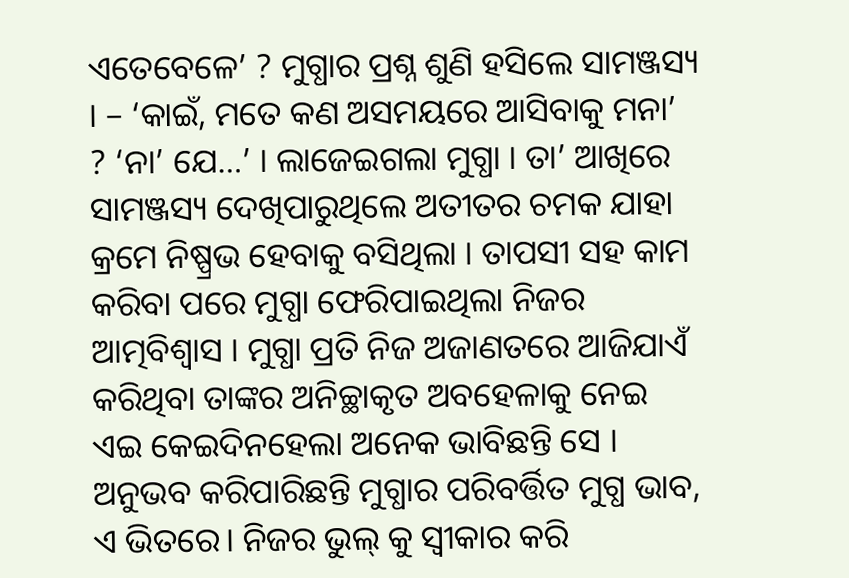ଏତେବେଳେ’ ? ମୁଗ୍ଧାର ପ୍ରଶ୍ନ ଶୁଣି ହସିଲେ ସାମଞ୍ଜସ୍ୟ । – ‘କାଇଁ, ମତେ କଣ ଅସମୟରେ ଆସିବାକୁ ମନା’ ? ‘ନା’ ଯେ…’ । ଲାଜେଇଗଲା ମୁଗ୍ଧା । ତା’ ଆଖିରେ ସାମଞ୍ଜସ୍ୟ ଦେଖିପାରୁଥିଲେ ଅତୀତର ଚମକ ଯାହା କ୍ରମେ ନିଷ୍ପ୍ରଭ ହେବାକୁ ବସିଥିଲା । ତାପସୀ ସହ କାମ କରିବା ପରେ ମୁଗ୍ଧା ଫେରିପାଇଥିଲା ନିଜର ଆତ୍ମବିଶ୍ବାସ । ମୁଗ୍ଧା ପ୍ରତି ନିଜ ଅଜାଣତରେ ଆଜିଯାଏଁ କରିଥିବା ତାଙ୍କର ଅନିଚ୍ଛାକୃତ ଅବହେଳାକୁ ନେଇ ଏଇ କେଇଦିନହେଲା ଅନେକ ଭାବିଛନ୍ତି ସେ । ଅନୁଭବ କରିପାରିଛନ୍ତି ମୁଗ୍ଧାର ପରିବର୍ତ୍ତିତ ମୁଗ୍ଧ ଭାବ, ଏ ଭିତରେ। ନିଜର ଭୁଲ୍ କୁ ସ୍ବୀକାର କରି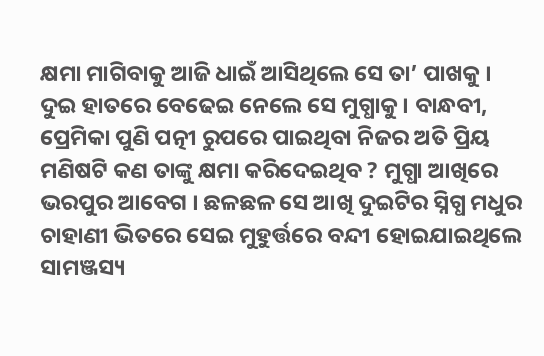କ୍ଷମା ମାଗିବାକୁ ଆଜି ଧାଇଁ ଆସିଥିଲେ ସେ ତା’ ପାଖକୁ । ଦୁଇ ହାତରେ ବେଢେଇ ନେଲେ ସେ ମୁଗ୍ଧାକୁ । ବାନ୍ଧବୀ, ପ୍ରେମିକା ପୁଣି ପତ୍ନୀ ରୁପରେ ପାଇଥିବା ନିଜର ଅତି ପ୍ରିୟ ମଣିଷଟି କଣ ତାଙ୍କୁ କ୍ଷମା କରିଦେଇଥିବ ? ମୁଗ୍ଧା ଆଖିରେ ଭରପୁର ଆବେଗ । ଛଳଛଳ ସେ ଆଖି ଦୁଇଟିର ସ୍ନିଗ୍ଧ ମଧୁର ଚାହାଣୀ ଭିତରେ ସେଇ ମୁହୁର୍ତ୍ତରେ ବନ୍ଦୀ ହୋଇଯାଇଥିଲେ ସାମଞ୍ଜସ୍ୟ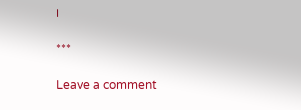।

***

Leave a comment